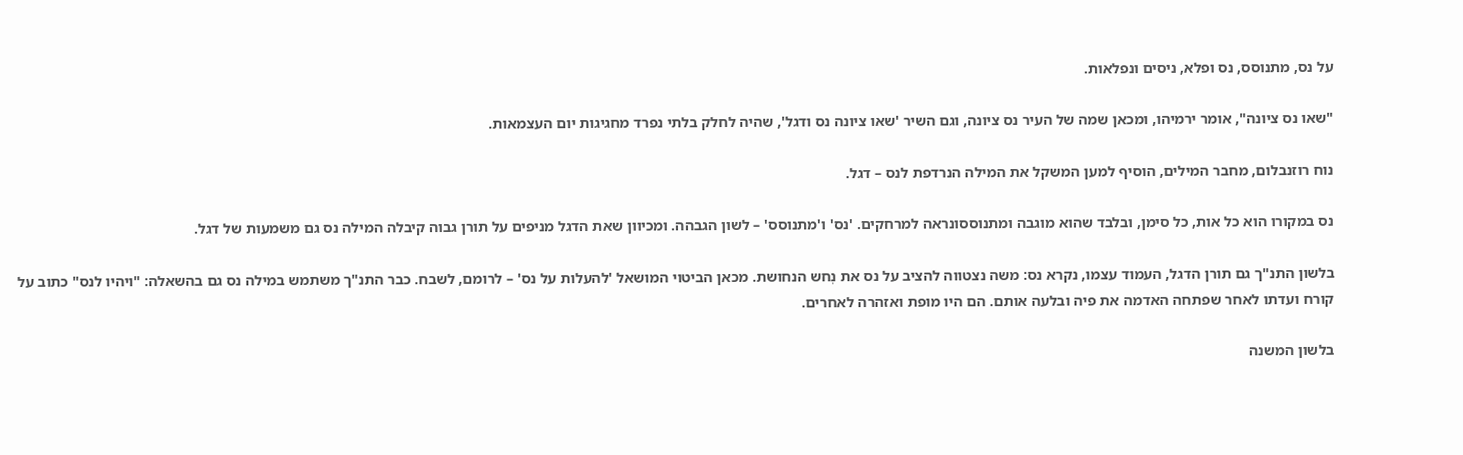על נס, מתנוסס, נס ופלא, ניסים ונפלאות.

"שאו נס ציונה", אומר ירמיהו, ומכאן שמה של העיר נס ציונה, וגם השיר 'שאו ציונה נס ודגל', שהיה לחלק בלתי נפרד מחגיגות יום העצמאות.

נוח רוזנבלום, מחבר המילים, הוסיף למען המשקל את המילה הנרדפת לנס – דגל.

נס במקורו הוא כל אות, כל סימן, ובלבד שהוא מוגבה ומתנוססונראה למרחקים. 'נס' ו'מתנוסס' – לשון הגבהה. ומכיוון שאת הדגל מניפים על תורן גבוה קיבלה המילה נס גם משמעות של דגל.

בלשון התנ"ך גם תורן הדגל, העמוד עצמו, נקרא נס: משה נצטווה להציב על נס את נְחש הנחושת. מכאן הביטוי המושאל 'להעלות על נס' – לרומם, לשבח. כבר התנ"ך משתמש במילה נס גם בהשאלה: "ויהיו לנס" כתוב על קורח ועדתו לאחר שפתחה האדמה את פיה ובלעה אותם. הם היו מופת ואזהרה לאחרים.

בלשון המשנה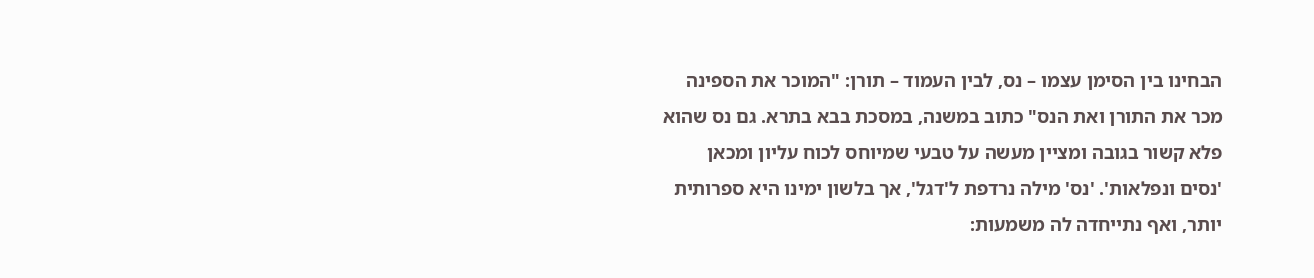הבחינו בין הסימן עצמו – נס, לבין העמוד – תורן: "המוכר את הספינה מכר את התורן ואת הנס" כתוב במשנה, במסכת בבא בתרא. גם נס שהוא פלא קשור בגובה ומציין מעשה על טבעי שמיוחס לכוח עליון ומכאן 'נסים ונפלאות'. 'נס' מילה נרדפת ל'דגל', אך בלשון ימינו היא ספרותית יותר, ואף נתייחדה לה משמעות: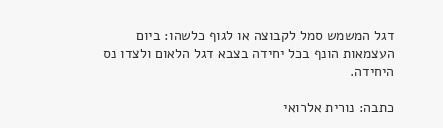דגל המשמש סמל לקבוצה או לגוף כלשהו: ביום העצמאות הונף בכל יחידה בצבא דגל הלאום ולצדו נס היחידה.

כתבה: נורית אלרואי